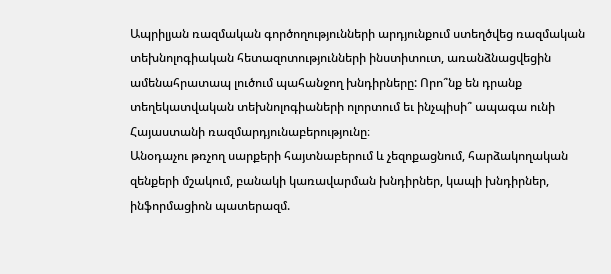Ապրիլյան ռազմական գործողությունների արդյունքում ստեղծվեց ռազմական տեխնոլոգիական հետազոտությունների ինստիտուտ, առանձնացվեցին ամենահրատապ լուծում պահանջող խնդիրները: Որո՞նք են դրանք տեղեկատվական տեխնոլոգիաների ոլորտում եւ ինչպիսի՞ ապագա ունի Հայաստանի ռազմարդյունաբերությունը։
Անօդաչու թռչող սարքերի հայտնաբերում և չեզոքացնում, հարձակողական զենքերի մշակում, բանակի կառավարման խնդիրներ, կապի խնդիրներ, ինֆորմացիոն պատերազմ.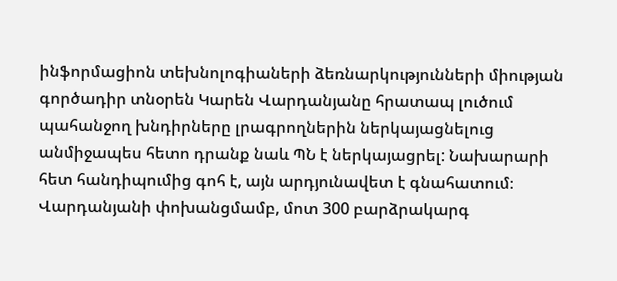ինֆորմացիոն տեխնոլոգիաների ձեռնարկությունների միության գործադիր տնօրեն Կարեն Վարդանյանը հրատապ լուծում պահանջող խնդիրները լրագրողներին ներկայացնելուց անմիջապես հետո դրանք նաև ՊՆ է ներկայացրել: Նախարարի հետ հանդիպումից գոհ է, այն արդյունավետ է գնահատում։
Վարդանյանի փոխանցմամբ, մոտ 300 բարձրակարգ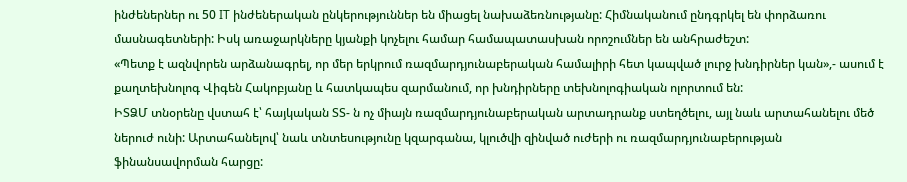ինժեներներ ու 50 IT ինժեներական ընկերություններ են միացել նախաձեռնությանը: Հիմնականում ընդգրկել են փորձառու մասնագետների: Իսկ առաջարկները կյանքի կոչելու համար համապատասխան որոշումներ են անհրաժեշտ:
«Պետք է ազնվորեն արձանագրել, որ մեր երկրում ռազմարդյունաբերական համալիրի հետ կապված լուրջ խնդիրներ կան»,- ասում է քաղտեխնոլոգ Վիգեն Հակոբյանը և հատկապես զարմանում, որ խնդիրները տեխնոլոգիական ոլորտում են:
ԻՏՁՄ տնօրենը վստահ է՝ հայկական ՏՏ- ն ոչ միայն ռազմարդյունաբերական արտադրանք ստեղծելու, այլ նաև արտահանելու մեծ ներուժ ունի: Արտահանելով՝ նաև տնտեսությունը կզարգանա, կլուծվի զինված ուժերի ու ռազմարդյունաբերության ֆինանսավորման հարցը: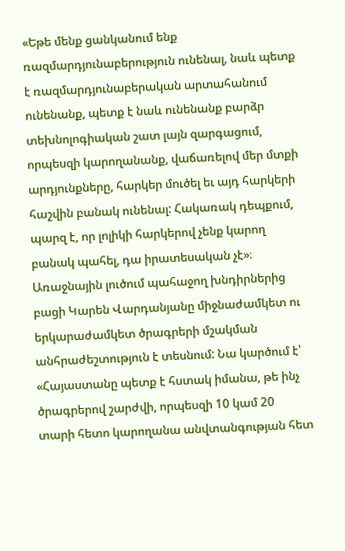«Եթե մենք ցանկանում ենք ռազմարդյունաբերություն ունենալ, նաև պետք է ռազմարդյունաբերական արտահանում ունենանք, պետք է նաև ունենանք բարձր տեխնոլոգիական շատ լայն զարգացում, որպեսզի կարողանանք, վաճառելով մեր մտքի արդյունքները, հարկեր մուծել եւ այդ հարկերի հաշվին բանակ ունենալ: Հակառակ դեպքում, պարզ է, որ լոլիկի հարկերով չենք կարող բանակ պահել, դա իրատեսական չէ»։
Առաջնային լուծում պահաջող խնդիրներից բացի Կարեն Վարդանյանը միջնաժամկետ ու երկարաժամկետ ծրագրերի մշակման անհրաժեշտություն է տեսնում: Նա կարծում է՝ «Հայաստանը պետք է հստակ իմանա, թե ինչ ծրագրերով շարժվի, որպեսզի 10 կամ 20 տարի հետո կարողանա անվտանգության հետ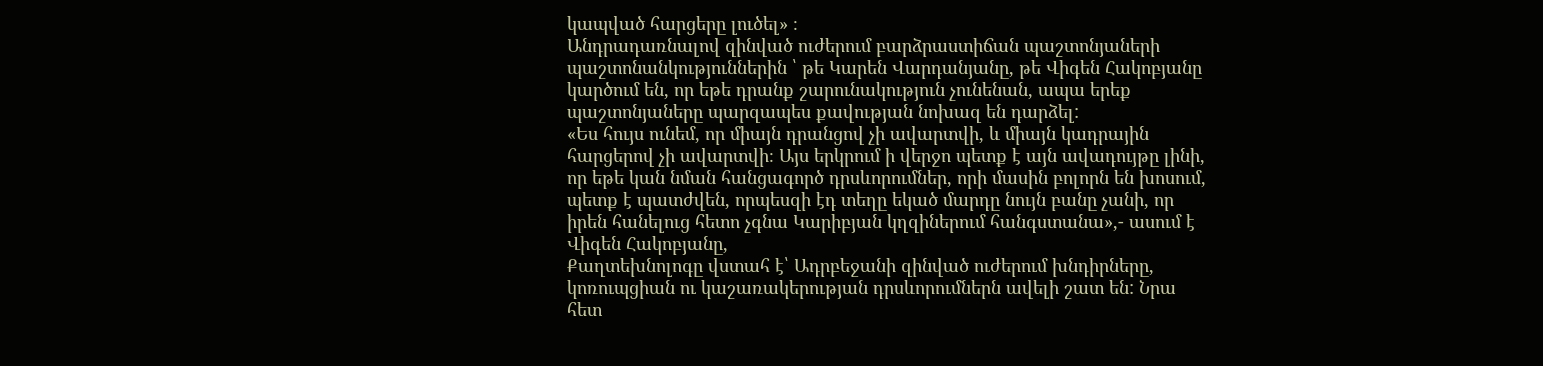կապված հարցերը լուծել» ։
Անդրադառնալով զինված ուժերում բարձրաստիճան պաշտոնյաների պաշտոնանկություններին ՝ թե Կարեն Վարդանյանը, թե Վիգեն Հակոբյանը կարծում են, որ եթե դրանք շարունակություն չունենան, ապա երեք պաշտոնյաները պարզապես քավության նոխազ են դարձել:
«Ես հույս ունեմ, որ միայն դրանցով չի ավարտվի, և միայն կադրային հարցերով չի ավարտվի։ Այս երկրում ի վերջո պետք է այն ավադույթը լինի, որ եթե կան նման հանցագործ դրսևորումներ, որի մասին բոլորն են խոսում, պետք է պատժվեն, որպեսզի էդ տեղը եկած մարդը նույն բանը չանի, որ իրեն հանելուց հետո չգնա Կարիբյան կղզիներում հանգստանա»,- ասում է Վիգեն Հակոբյանը,
Քաղտեխնոլոգը վստահ է՝ Ադրբեջանի զինված ուժերում խնդիրները, կոռուպցիան ու կաշառակերության դրսևորումներն ավելի շատ են: Նրա հետ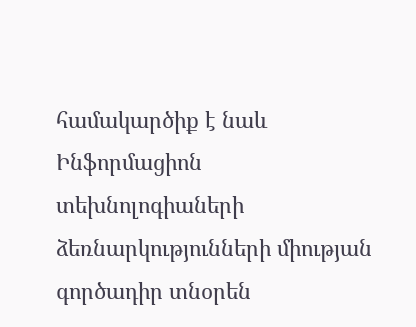համակարծիք է նաև Ինֆորմացիոն տեխնոլոգիաների ձեռնարկությունների միության գործադիր տնօրեն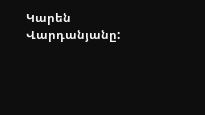Կարեն Վարդանյանը: